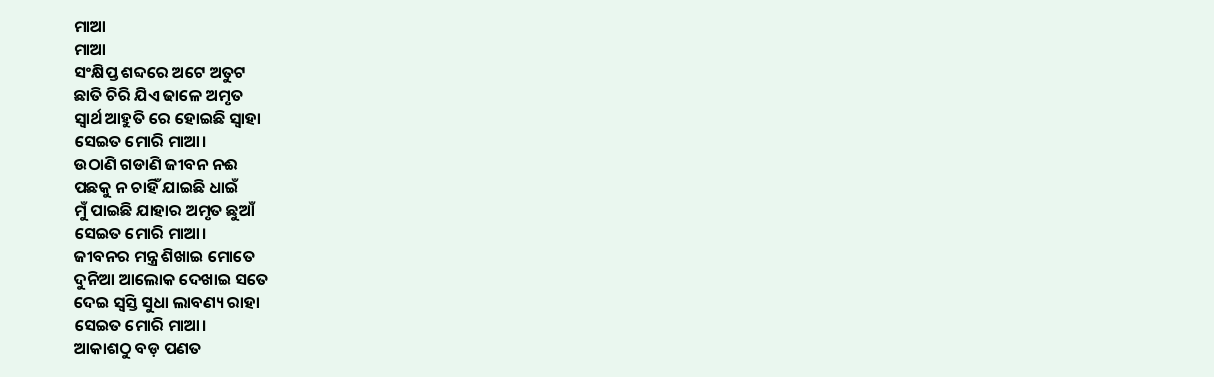ମାଆ
ମାଆ
ସଂକ୍ଷିପ୍ତ ଶବ୍ଦରେ ଅଟେ ଅତୁଟ
ଛାତି ଚିରି ଯିଏ ଢାଳେ ଅମୃତ
ସ୍ବାର୍ଥ ଆହୁତି ରେ ହୋଇଛି ସ୍ବାହା
ସେଇତ ମୋରି ମାଆ।
ଉଠାଣି ଗଡାଣି ଜୀବନ ନଈ
ପଛକୁ ନ ଚାହିଁ ଯାଇଛି ଧାଇଁ
ମୁଁ ପାଇଛି ଯାହାର ଅମୃତ ଛୁଆଁ
ସେଇତ ମୋରି ମାଆ।
ଜୀବନର ମନ୍ତ୍ର ଶିଖାଇ ମୋତେ
ଦୁନିଆ ଆଲୋକ ଦେଖାଇ ସତେ
ଦେଇ ସ୍ବସ୍ତି ସୁଧା ଲାବଣ୍ୟ ରାହା
ସେଇତ ମୋରି ମାଆ।
ଆକାଶଠୁ ବଡ଼ ପଣତ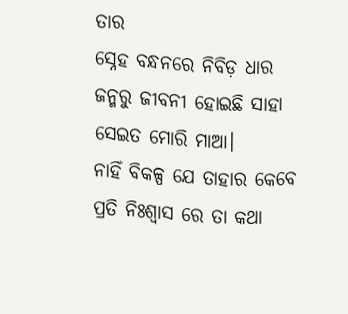ତାର
ସ୍ନେହ ବନ୍ଧନରେ ନିବିଡ଼ ଧାର
ଜନ୍ମରୁ ଜୀବନୀ ହୋଇଛି ସାହା
ସେଇତ ମୋରି ମାଆ।
ନାହିଁ ବିକଳ୍ପ ଯେ ତାହାର କେବେ
ପ୍ରତି ନିଃଶ୍ବାସ ରେ ତା କଥା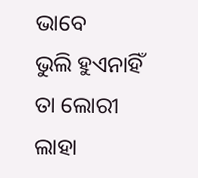ଭାବେ
ଭୁଲି ହୁଏନାହିଁ ତା ଲୋରୀ ଲାହା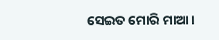ସେଇତ ମୋରି ମାଆ।